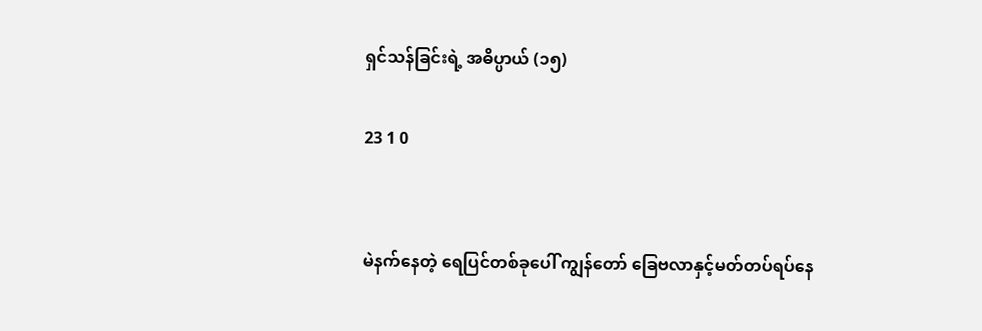ရှင်သန်ခြင်းရဲ့ အဓိပ္ပာယ် (၁၅)

23 1 0


မဲနက်နေတဲ့ ရေပြင်တစ်ခုပေါ် ကျွန်တော် ခြေဗလာနှင့်မတ်တပ်ရပ်နေ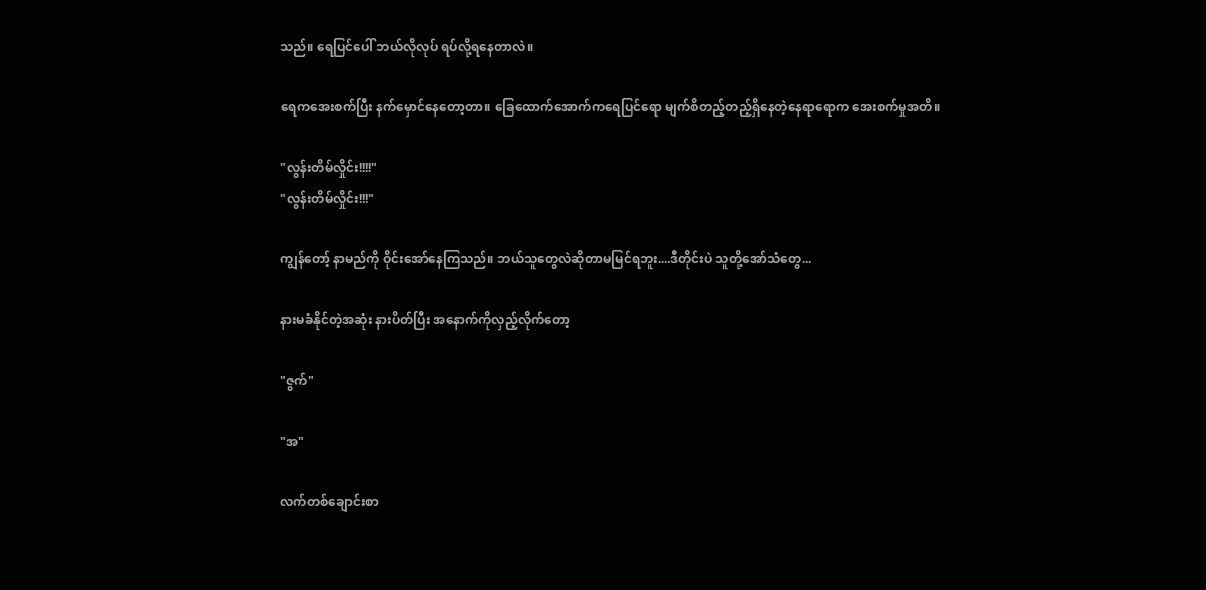သည်။ ရေပြင်ပေါ် ဘယ်လိုလုပ် ရပ်လို့ရနေတာလဲ။

ရေကအေးစက်ပြီး နက်မှောင်နေတော့တာ။ ခြေထောက်အောက်ကရေပြင်ရော မျက်စိ‌တည့်တည့်ရှိနေတဲ့နေရာရောက အေးစက်မှုအတိ။

"လွန်းတိမ်လှိုင်း!!!!"
"လွန်းတိမ်လှိုင်း!!!"

ကျွန်တော့် နာမည်ကို ဝိုင်းအော်နေကြသည်။ ဘယ်သူတွေလဲဆိုတာမမြင်ရဘူး....ဒီတိုင်းပဲ သူတို့အော်သံတွေ...

နားမခံနိုင်တဲ့အဆုံး နားပိတ်ပြီး အနောက်ကိုလှည့်လိုက်တော့

"ဇွက်"

"အ"

လက်တစ်ချောင်းစာ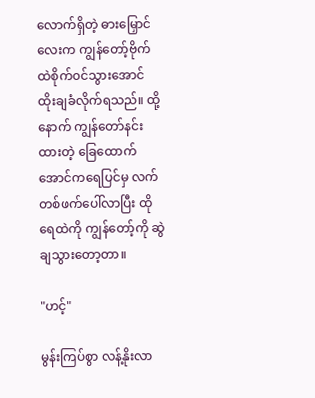လောက်ရှိတဲ့ ဓားမြှောင်လေးက ကျွန်တော့်ဗိုက်ထဲစိုက်၀င်သွားအောင် ထိုးချခံလိုက်ရသည်။ ထို့နောက် ကျွန်တော်နင်းထားတဲ့ ‌ခြေထောက်အောင်ကရေပြင်မှ လက်တစ်ဖက်ပေါ်လာပြီး ထိုရေထဲကို ကျွန်တော့်ကို ဆွဲချသွားတော့တာ။

"ဟင့်"

မွန်းကြပ်စွာ လန့်နိုးလာ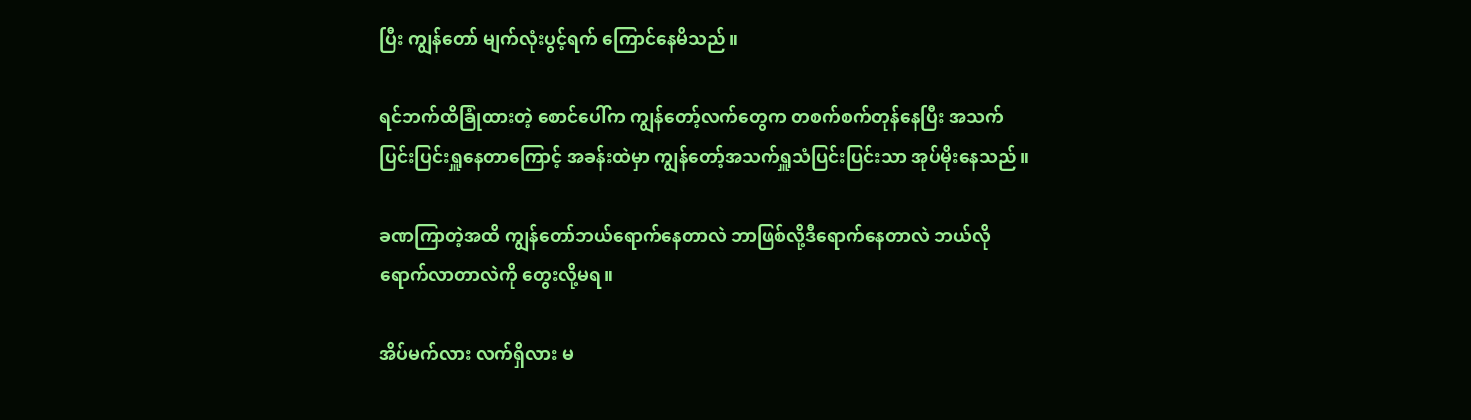ပြီး ကျွန်တော် မျက်လုံးပွင့်ရက် ကြောင်နေမိသည်။

ရင်ဘက်ထိခြုံထားတဲ့ စောင်ပေါ်က ကျွန်တော့်လက်တွေက တစက်စက်တုန်နေပြီး အသက်ပြင်းပြင်းရှူနေတာကြောင့် အခန်းထဲမှာ ကျွန်တော့်အသက်ရှူသံပြင်းပြင်းသာ အုပ်မိုးနေသည်။

ခဏကြာတဲ့အထိ ကျွန်တော်ဘယ်ရောက်နေတာလဲ ဘာဖြစ်လို့‌ဒီရောက်နေတာလဲ ဘယ်လိုရောက်လာတာလဲကို တွေးလို့မရ။

အိပ်မက်လား လက်ရှိလား မ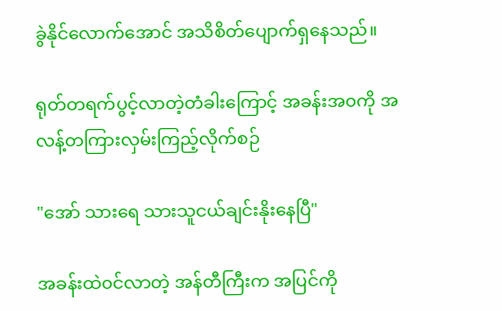ခွဲနိုင်လောက်အောင် အသိစိတ်ပျောက်ရှနေသည်။

ရုတ်တရက်ပွင့်လာတဲ့တံခါးကြောင့် အခန်းအ၀ကို အလန့်တကြားလှမ်းကြည့်လိုက်စဉ်

"အော် သားရေ သားသူငယ်ချင်းနိုးနေပြီ"

အခန်းထဲ၀င်လာတဲ့ အန်တီကြီးက အပြင်ကို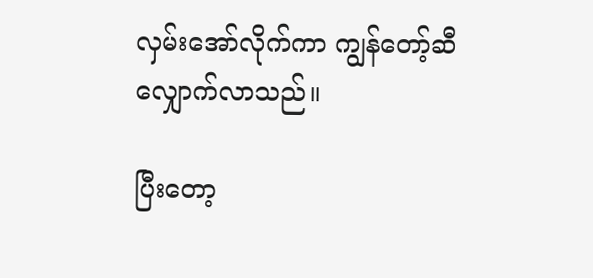လှမ်းအော်လိုက်ကာ ကျွန်တော့်ဆီလျှောက်လာသည်။

ပြီးတော့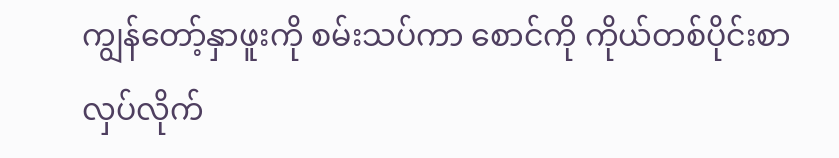ကျွန်တော့်နှာဖူးကို စမ်းသပ်ကာ စောင်ကို ကိုယ်တစ်ပိုင်းစာ လှပ်လိုက်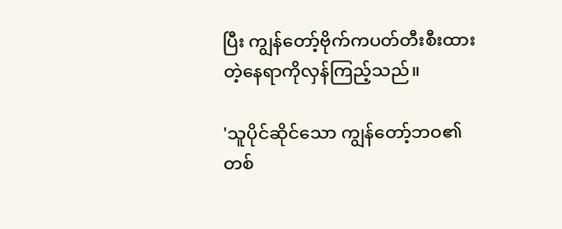ပြီး ကျွန်တော့်ဗိုက်ကပတ်တီးစီးထားတဲ့‌နေရာကိုလှန်ကြည့်သည်။

'သူပိုင်ဆိုင်သော ကျွန်တော့်ဘဝ၏ တစ်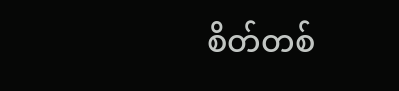စိတ်တစ်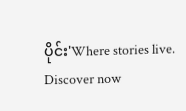ပိုင်း'Where stories live. Discover now